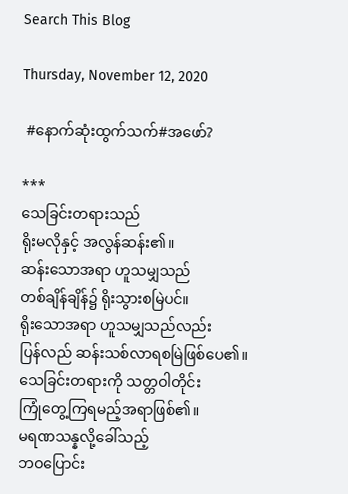Search This Blog

Thursday, November 12, 2020

 #နောက်ဆုံးထွက်သက်#အဖော်?

***
သေခြင်းတရားသည်
ရိုးမလိုနှင့် အလွန်ဆန်း၏။
ဆန်းသောအရာ ဟူသမျှသည်
တစ်ချိန်ချိန်၌ ရိုးသွားစမြဲပင်။
ရိုးသောအရာ ဟူသမျှသည်လည်း
ပြန်လည် ဆန်းသစ်လာရစမြဲဖြစ်ပေ၏။
သေခြင်းတရားကို သတ္တဝါတိုင်း
ကြုံတွေ့ကြရမည့်အရာဖြစ်၏။
မရဏသန္နလို့ခေါ်သည့်
ဘဝပြောင်း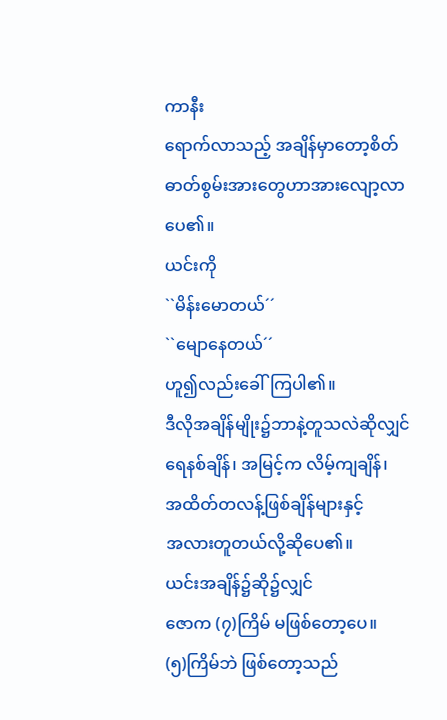ကာနီး
ရောက်လာသည့် အချိန်မှာတော့စိတ်ဓာတ်စွမ်းအားတွေဟာအားလျော့လာပေ၏။
ယင်းကို
``မိန်းမောတယ်´´
``မျောနေတယ်´´
ဟူ၍လည်းခေါ်ကြပါ၏။
ဒီလိုအချိန်မျိုး၌ဘာနဲ့တူသလဲဆိုလျှင်
ရေနစ်ချိန်၊ အမြင့်က လိမ့်ကျချိန်၊
အထိတ်တလန့်ဖြစ်ချိန်များနှင့်
အလားတူတယ်လို့ဆိုပေ၏။
ယင်းအချိန်၌ဆို၌လျှင်
ဇောက (၇)ကြိမ် မဖြစ်တော့ပေ။
(၅)ကြိမ်ဘဲ ဖြစ်တော့သည်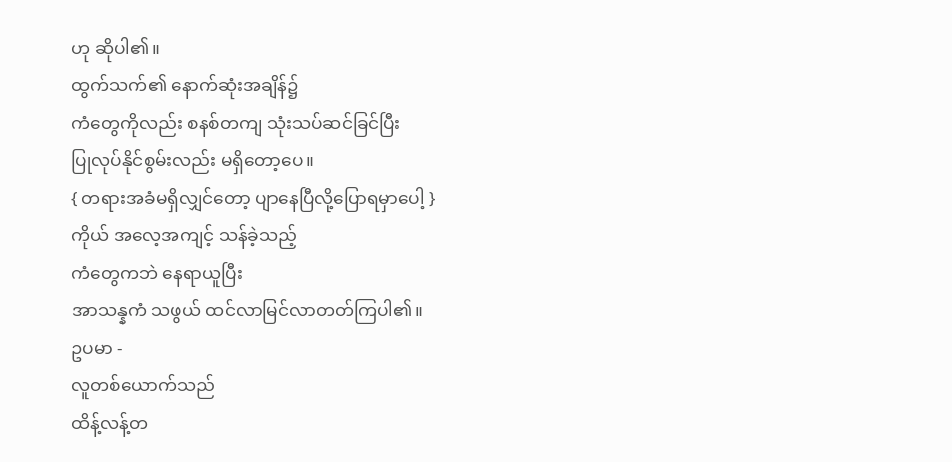ဟု ဆိုပါ၏။
ထွက်သက်၏ နောက်ဆုံးအချိန်၌
ကံတွေကိုလည်း စနစ်တကျ သုံးသပ်ဆင်ခြင်ပြီး
ပြုလုပ်နိုင်စွမ်းလည်း မရှိတော့ပေ။
{ တရားအခံမရှိလျှင်တော့ ပျာနေပြီလို့ပြောရမှာပေါ့ }
ကိုယ် အလေ့အကျင့် သန်ခဲ့သည့်
ကံတွေကဘဲ နေရာယူပြီး
အာသန္နကံ သဖွယ် ထင်လာမြင်လာတတ်ကြပါ၏။
ဥပမာ -
လူတစ်ယောက်သည်
ထိန့်လန့်တ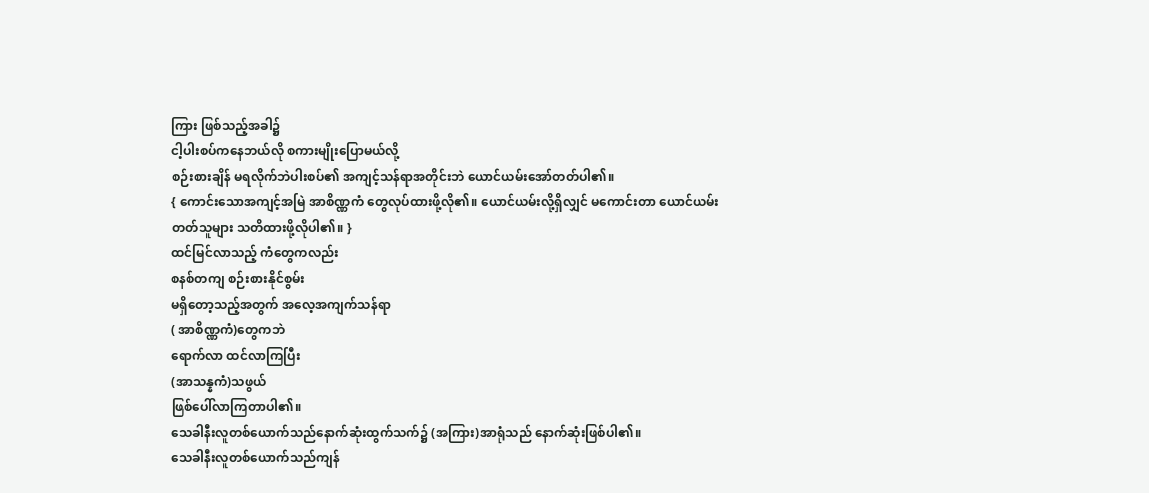ကြား ဖြစ်သည့်အခါ၌
ငါ့ပါးစပ်ကနေဘယ်လို စကားမျိုးပြောမယ်လို့
စဉ်းစားချိန် မရလိုက်ဘဲပါးစပ်၏ အကျင့်သန်ရာအတိုင်းဘဲ ယောင်ယမ်းအော်တတ်ပါ၏။
{ ကောင်းသောအကျင့်အမြဲ အာစိဏ္ဏကံ တွေလုပ်ထားဖို့လို၏။ ယောင်ယမ်းလို့ရှိလျှင် မကောင်းတာ ယောင်ယမ်းတတ်သူများ သတိထားဖို့လိုပါ၏။ }
ထင်မြင်လာသည့် ကံတွေကလည်း
စနစ်တကျ စဉ်းစားနိုင်စွမ်း
မရှိတော့သည့်အတွက် အလေ့အကျက်သန်ရာ
( အာစိဏ္ဏကံ)တွေကဘဲ
ရောက်လာ ထင်လာကြပြီး
(အာသန္နကံ)သဖွယ်
ဖြစ်ပေါ်လာကြတာပါ၏။
သေခါနီးလူတစ်ယောက်သည်နောက်ဆုံးထွက်သက်၌ (အကြား)အာရုံသည် နောက်ဆုံးဖြစ်ပါ၏။
သေခါနီးလူတစ်ယောက်သည်ကျန်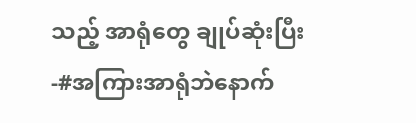သည့် အာရုံတွေ ချုပ်ဆုံးပြီး -#အကြားအာရုံဘဲနောက်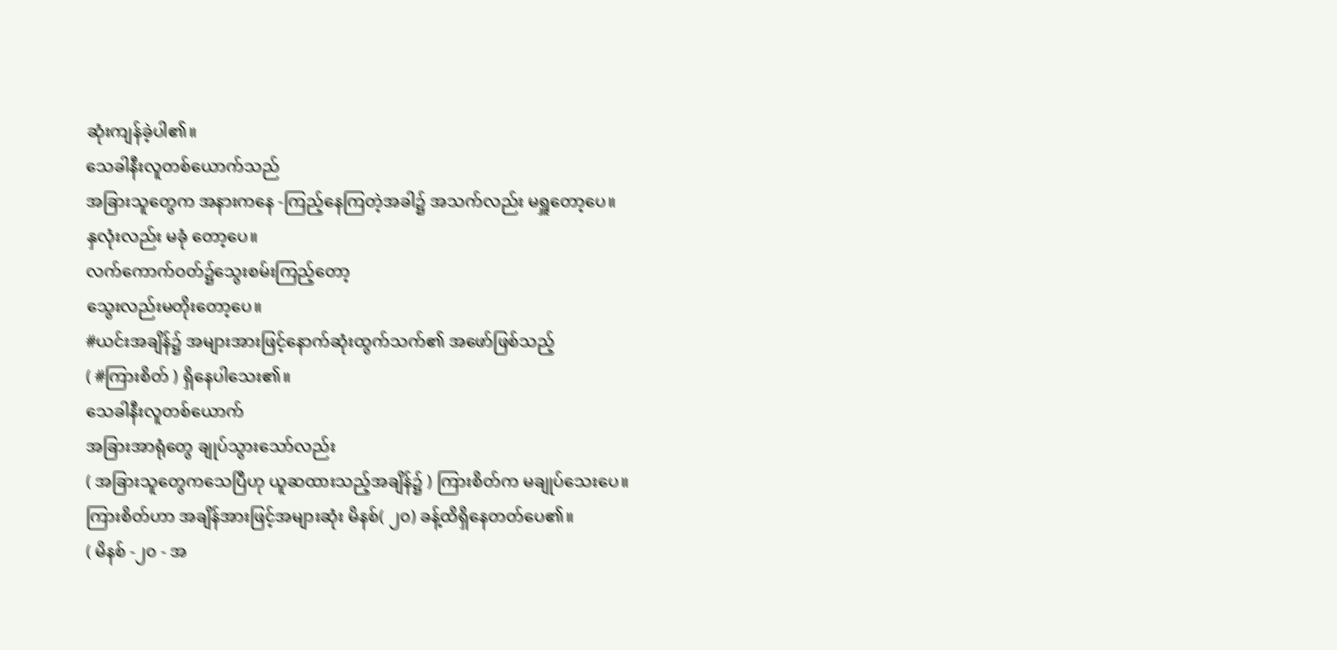ဆုံးကျန်ခဲ့ပါ၏။
သေခါနီးလူတစ်ယောက်သည်
အခြားသူတွေက အနားကနေ -ကြည့်နေကြတဲ့အခါ၌ အသက်လည်း မရှူတော့ပေ။
နှလုံးလည်း မခုံ တော့ပေ။
လက်ကောက်ဝတ်၌သွေးစမ်းကြည့်တော့
သွေးလည်းမတိုးတော့ပေ။
#ယင်းအချိန်၌ အများအားဖြင့်နောက်ဆုံးထွက်သက်၏ အဖော်ဖြစ်သည့်
( #ကြားစိတ် ) ရှိနေပါသေး၏။
သေခါနီးလူတစ်ယောက်
အခြားအာရုံတွေ ချုပ်သွားသော်လည်း
( အခြားသူတွေကသေပြီဟု ယူဆထားသည့်အချိန်၌ ) ကြားစိတ်က မချုပ်သေးပေ။
ကြားစိတ်ဟာ အချိန်အားဖြင့်အများဆုံး မိနစ်( ၂၀) ခန့်ထိရှိနေတတ်ပေ၏။
( မိနစ် -၂၀ - အ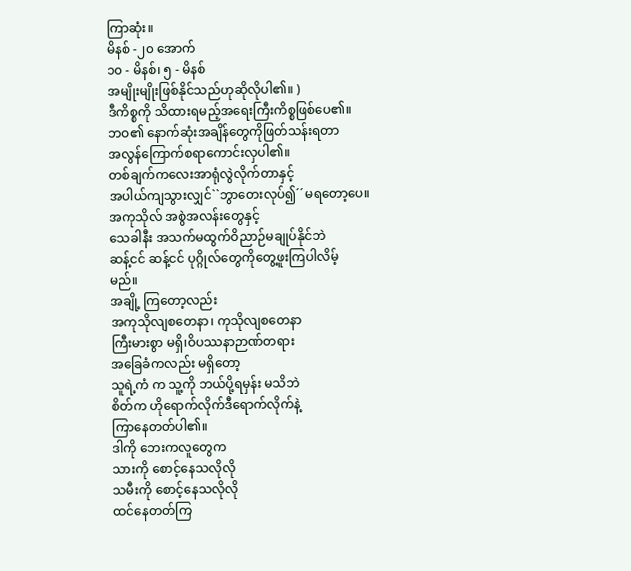ကြာဆုံး။
မိနစ် -၂၀ အောက်
၁၀ - မိနစ်၊ ၅ - မိနစ်
အမျိုးမျိုးဖြစ်နိုင်သည်ဟုဆိုလိုပါ၏။ )
ဒီကိစ္စကို သိထားရမည့်အရေးကြီးကိစ္စဖြစ်ပေ၏။
ဘဝ၏ နောက်ဆုံးအချိန်တွေကိုဖြတ်သန်းရတာ
အလွန်ကြောက်စရာကောင်းလှပါ၏။
တစ်ချက်ကလေးအာရုံလွဲလိုက်တာနှင့်
အပါယ်ကျသွားလျှင်``ဘွာတေးလုပ်၍´´မရတော့ပေ။
အကုသိုလ် အစွဲအလန်းတွေနှင့်
သေခါနီး အသက်မထွက်ဝိညာဉ်မချုပ်နိုင်ဘဲ
ဆန့်ငင် ဆန့်ငင် ပုဂ္ဂိုလ်တွေကိုတွေ့ဖူးကြပါလိမ့်
မည်။
အချို့ ကြတော့လည်း
အကုသိုလျစတေနာ၊ ကုသိုလျစတေနာ
ကြီးမားစွာ မရှိ၊ဝိပဿနာဉာဏ်တရား
အခြေခံကလည်း မရှိတော့
သူရဲ့ကံ က သူ့ကို ဘယ်ပို့ရမှန်း မသိဘဲ
စိတ်က ဟိုရောက်လိုက်ဒီရောက်လိုက်နဲ့
ကြာနေတတ်ပါ၏။
ဒါကို ဘေးကလူတွေက
သားကို စောင့်နေသလိုလို
သမီးကို စောင့်နေသလိုလို
ထင်နေတတ်ကြ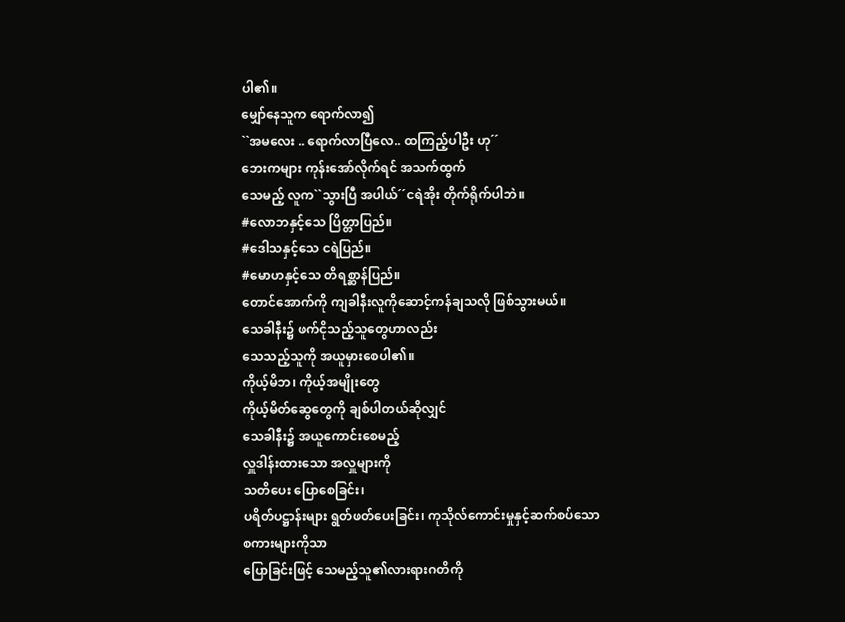ပါ၏။
မျှော်နေသူက ရောက်လာ၍
``အမလေး .. ရောက်လာပြီလေ.. ထကြည့်ပါဦး ဟု´´
ဘေးကများ ကုန်းအော်လိုက်ရင် အသက်ထွက်
သေမည့် လူက``သွားပြီ အပါယ်´´ငရဲအိုး တိုက်ရိုက်ပါဘဲ။
#လောဘနှင့်သေ ပြိတ္တာပြည်။
#ဒေါသနှင့်သေ ငရဲပြည်။
#မောဟနှင့်သေ တိရစ္ဆာန်ပြည်။
တောင်အောက်ကို ကျခါနီးလူကိုဆောင့်ကန်ချသလို ဖြစ်သွားမယ်။
သေခါနီး၌ ဖက်ငိုသည့်သူတွေဟာလည်း
သေသည့်သူကို အယူမှားစေပါ၏။
ကိုယ့်မိဘ၊ ကိုယ့်အမျိုးတွေ
ကိုယ့်မိတ်ဆွေတွေကို ချစ်ပါတယ်ဆိုလျှင်
သေခါနီး၌ အယူကောင်းစေမည့်
လှူဒါန်းထားသော အလှူများကို
သတိပေး ပြောစေခြင်း၊
ပရိတ်ပဋ္ဌာန်းများ ရွတ်ဖတ်ပေးခြင်း၊ ကုသိုလ်ကောင်းမှုနှင့်ဆက်စပ်သောစကားများကိုသာ
ပြောခြင်းဖြင့် သေမည့်သူ၏လားရားဂတိကို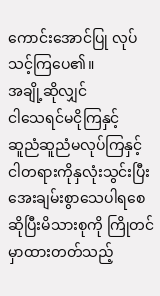ကောင်းအောင်ပြု လုပ်သင့်ကြပေ၏။
အချို့ဆိုလျှင်
ငါသေရင်မငိုကြနှင့်
ဆူညံဆူညံမလုပ်ကြနှင့် ငါတရားကိုနှလုံးသွင်းပြီး
အေးချမ်းစွာသေပါရစေ ဆိုပြီးမိသားစုကို ကြိုတင်
မှာထားတတ်သည့်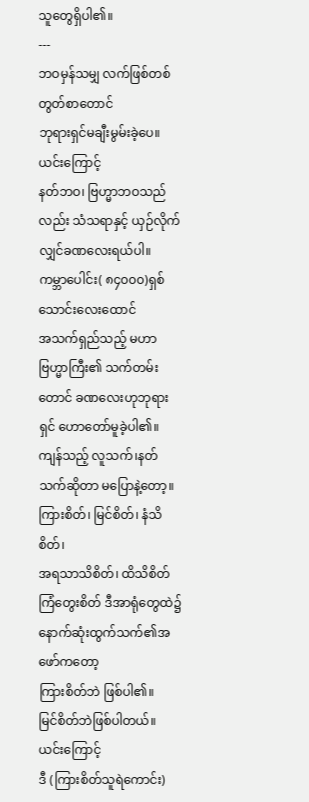သူတွေရှိပါ၏။
---
ဘဝမှန်သမျှ လက်ဖြစ်တစ်တွတ်စာတောင်
ဘုရားရှင်မချီးမွမ်းခဲ့ပေ။
ယင်းကြောင့်
နတ်ဘဝ၊ ဗြဟ္မာဘဝသည်လည်း သံသရာနှင့် ယှဉ်လိုက်လျှင်ခဏလေးရယ်ပါ။
ကမ္ဘာပေါင်း( ၈၄၀၀၀)ရှစ်သောင်းလေးထောင်
အသက်ရှည်သည့် မဟာဗြဟ္မာကြီး၏ သက်တမ်းတောင် ခဏလေးဟုဘုရားရှင် ဟောတော်မူခဲ့ပါ၏။
ကျန်သည့် လူသက်၊နတ်သက်ဆိုတာ မပြောနဲ့တော့။
ကြားစိတ်၊ မြင်စိတ်၊ နံသိစိတ်၊
အရသာသိစိတ်၊ ထိသိစိတ်
ကြံတွေးစိတ် ဒီအာရုံတွေထဲ၌
နောက်ဆုံးထွက်သက်၏အဖော်ကတော့
ကြားစိတ်ဘဲ ဖြစ်ပါ၏။
မြင်စိတ်ဘဲဖြစ်ပါတယ်။
ယင်းကြောင့်
ဒီ (ကြားစိတ်သူရဲကောင်း)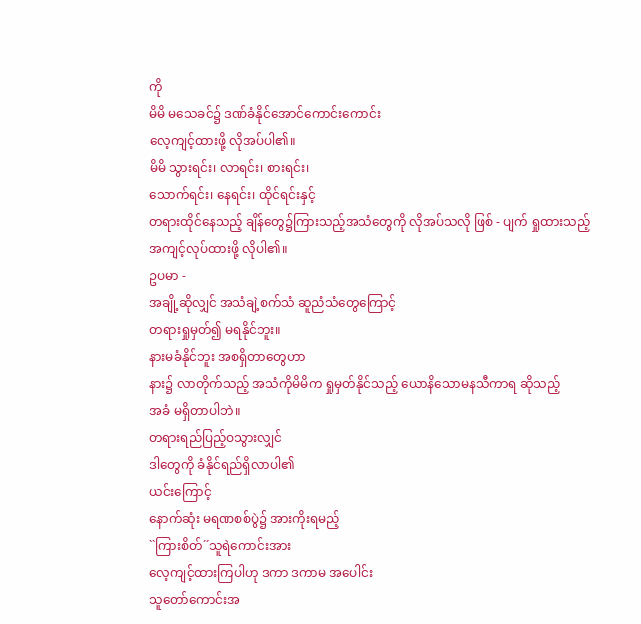ကို
မိမိ မသေခင်၌ ဒဏ်ခံနိုင်အောင်ကောင်းကောင်း
လေ့ကျင့်ထားဖို့ လိုအပ်ပါ၏။
မိမိ သွားရင်း၊ လာရင်း၊ စားရင်း၊
သောက်ရင်း၊ နေရင်း၊ ထိုင်ရင်းနှင့်
တရားထိုင်နေသည့် ချိန်တွေ၌ကြားသည့်အသံတွေကို လိုအပ်သလို ဖြစ် - ပျက် ရှုထားသည့်
အကျင့်လုပ်ထားဖို့ လိုပါ၏။
ဥပမာ -
အချို့ဆိုလျှင် အသံချဲ့စက်သံ ဆူညံသံတွေကြောင့်
တရားရှုမှတ်၍ မရနိုင်ဘူး။
နားမခံနိုင်ဘူး အစရှိတာတွေဟာ
နား၌ လာတိုက်သည့် အသံကိုမိမိက ရှုမှတ်နိုင်သည့် ယောနိသောမနသီကာရ ဆိုသည့်
အခံ မရှိတာပါဘဲ။
တရားရည်ပြည့်ဝသွားလျှင်
ဒါတွေကို ခံနိုင်ရည်ရှိလာပါ၏
ယင်းကြောင့်
နောက်ဆုံး မရဏစစ်ပွဲ၌ အားကိုးရမည့်
``ကြားစိတ်´´သူရဲကောင်းအား
လေ့ကျင့်ထားကြပါဟု ဒကာ ဒကာမ အပေါင်း
သူတော်ကောင်းအ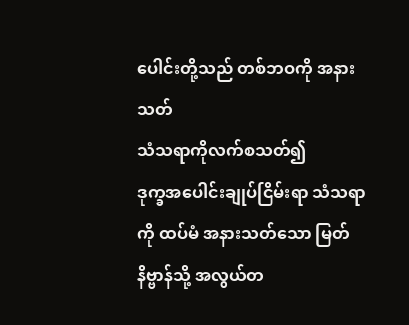ပေါင်းတို့သည် တစ်ဘဝကို အနားသတ်
သံသရာကိုလက်စသတ်၍
ဒုက္ခအပေါင်းချုပ်ငြိမ်းရာ သံသရာကို ထပ်မံ အနားသတ်သော မြတ်နိဗ္ဗာန်သို့ အလွယ်တ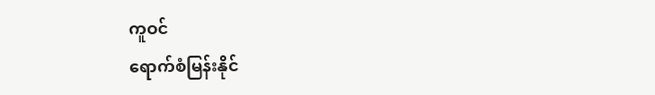ကူဝင်
ရောက်စံမြန်းနိုင်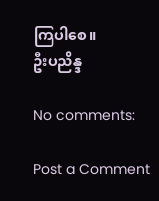ကြပါစေ။
ဦးပညိန္ဒ

No comments:

Post a Comment